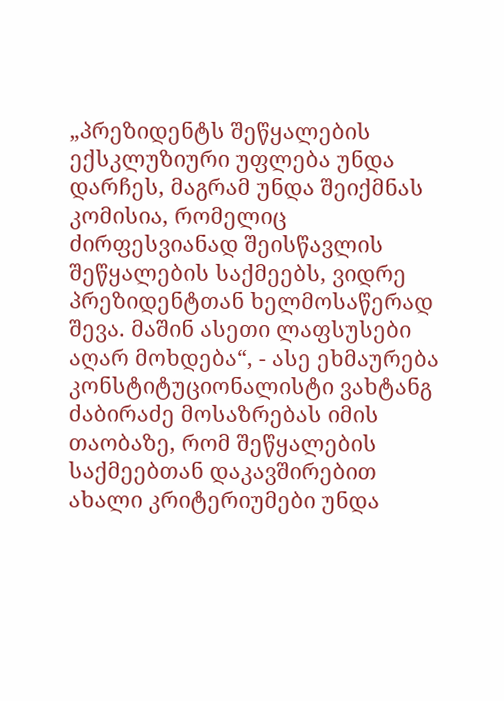„პრეზიდენტს შეწყალების ექსკლუზიური უფლება უნდა დარჩეს, მაგრამ უნდა შეიქმნას კომისია, რომელიც ძირფესვიანად შეისწავლის შეწყალების საქმეებს, ვიდრე პრეზიდენტთან ხელმოსაწერად შევა. მაშინ ასეთი ლაფსუსები აღარ მოხდება“, - ასე ეხმაურება კონსტიტუციონალისტი ვახტანგ ძაბირაძე მოსაზრებას იმის თაობაზე, რომ შეწყალების საქმეებთან დაკავშირებით ახალი კრიტერიუმები უნდა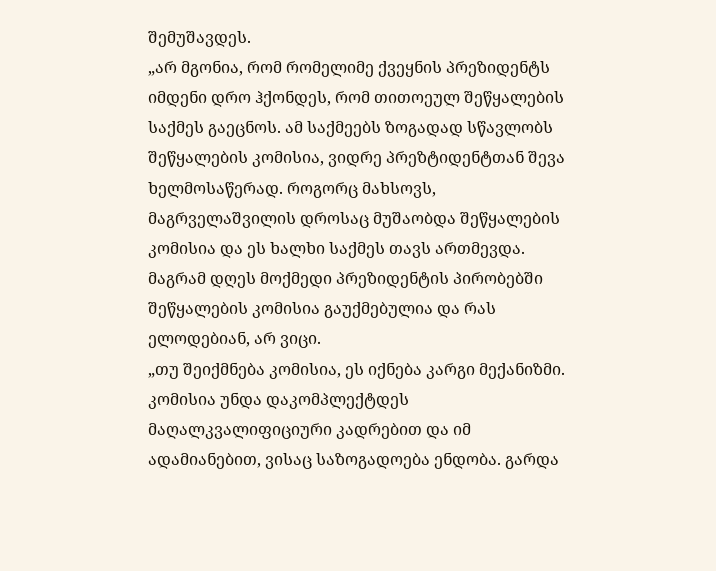შემუშავდეს.
„არ მგონია, რომ რომელიმე ქვეყნის პრეზიდენტს იმდენი დრო ჰქონდეს, რომ თითოეულ შეწყალების საქმეს გაეცნოს. ამ საქმეებს ზოგადად სწავლობს შეწყალების კომისია, ვიდრე პრეზტიდენტთან შევა ხელმოსაწერად. როგორც მახსოვს, მაგრველაშვილის დროსაც მუშაობდა შეწყალების კომისია და ეს ხალხი საქმეს თავს ართმევდა. მაგრამ დღეს მოქმედი პრეზიდენტის პირობებში შეწყალების კომისია გაუქმებულია და რას ელოდებიან, არ ვიცი.
„თუ შეიქმნება კომისია, ეს იქნება კარგი მექანიზმი. კომისია უნდა დაკომპლექტდეს მაღალკვალიფიციური კადრებით და იმ ადამიანებით, ვისაც საზოგადოება ენდობა. გარდა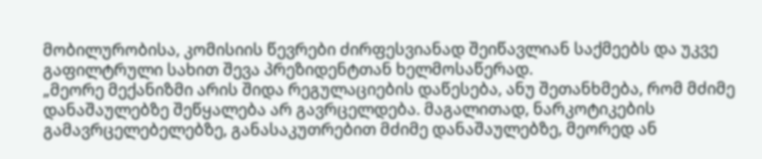მობილურობისა, კომისიის წევრები ძირფესვიანად შეიწავლიან საქმეებს და უკვე გაფილტრული სახით შევა პრეზიდენტთან ხელმოსაწერად.
„მეორე მექანიზმი არის შიდა რეგულაციების დაწესება, ანუ შეთანხმება, რომ მძიმე დანაშაულებზე შეწყალება არ გავრცელდება. მაგალითად, ნარკოტიკების გამავრცელებელებზე, განასაკუთრებით მძიმე დანაშაულებზე, მეორედ ან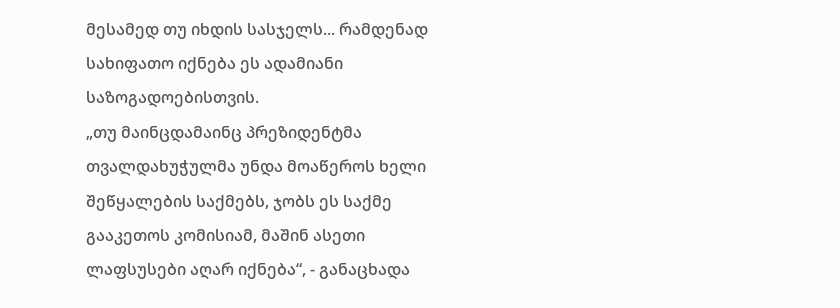მესამედ თუ იხდის სასჯელს... რამდენად სახიფათო იქნება ეს ადამიანი საზოგადოებისთვის.
„თუ მაინცდამაინც პრეზიდენტმა თვალდახუჭულმა უნდა მოაწეროს ხელი შეწყალების საქმებს, ჯობს ეს საქმე გააკეთოს კომისიამ, მაშინ ასეთი ლაფსუსები აღარ იქნება“, - განაცხადა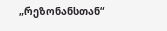„რეზონანსთან“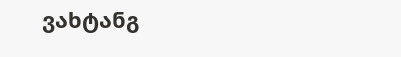ვახტანგ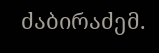ძაბირაძემ.